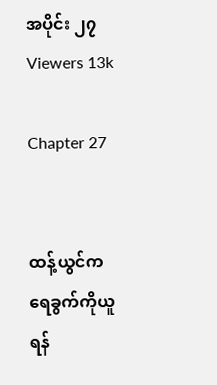အပိုင်း ၂၇
Viewers 13k

Chapter 27


ထန့်ယွင်က ရေခွက်ကိုယူရန်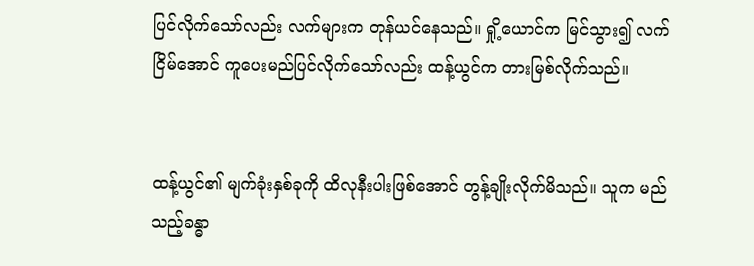ပြင်လိုက်သော်လည်း လက်များက တုန်ယင်နေသည်။ ရှို့ယောင်က မြင်သွား၍ လက်ငြိမ်အောင် ကူပေးမည်ပြင်လိုက်သော်လည်း ထန့်ယွင်က တားမြစ်လိုက်သည်။


ထန့်ယွင်၏ မျက်ခုံးနှစ်ခုကို ထိလုနီးပါးဖြစ်အောင် တွန့်ချိုးလိုက်မိသည်။ သူက မည်သည့်ခန္ဓာ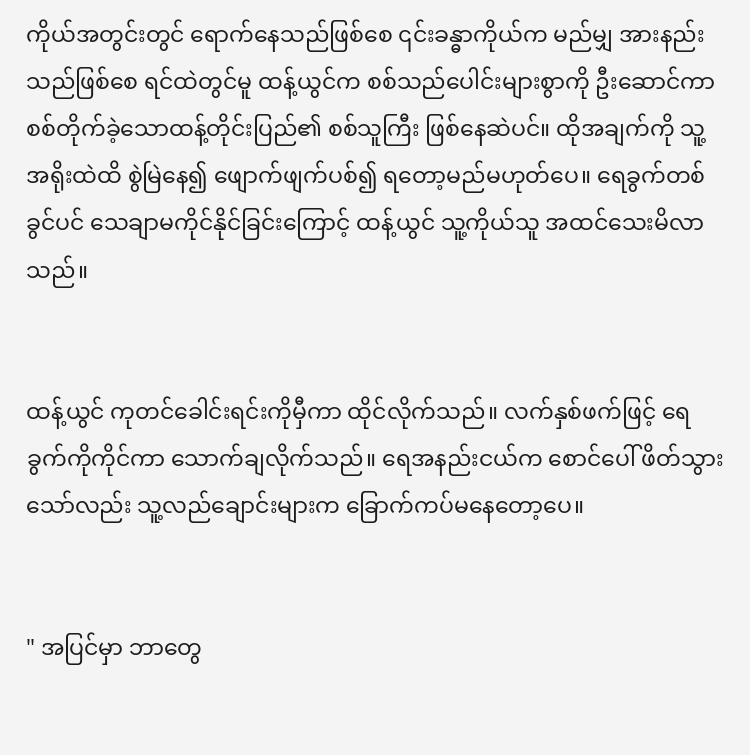ကိုယ်အတွင်းတွင် ရောက်နေသည်ဖြစ်စေ ၎င်းခန္ဓာကိုယ်က မည်မျှ အားနည်းသည်ဖြစ်စေ ရင်ထဲတွင်မူ ထန့်ယွင်က စစ်သည်ပေါင်းများစွာကို ဦးဆောင်ကာ စစ်တိုက်ခဲ့သောထန့်တိုင်းပြည်၏ စစ်သူကြီး ဖြစ်နေဆဲပင်။ ထိုအချက်ကို သူ့အရိုးထဲထိ စွဲမြဲနေ၍ ဖျောက်ဖျက်ပစ်၍ ရတော့မည်မဟုတ်ပေ။ ရေခွက်တစ်ခွင်ပင် သေချာမကိုင်နိုင်ခြင်းကြောင့် ထန့်ယွင် သူ့ကိုယ်သူ အထင်သေးမိလာသည်။


ထန့်ယွင် ကုတင်ခေါင်းရင်းကိုမှီကာ ထိုင်လိုက်သည်။ လက်နှစ်ဖက်ဖြင့် ရေခွက်ကိုကိုင်ကာ သောက်ချလိုက်သည်။ ရေအနည်းငယ်က စောင်ပေါ် ဖိတ်သွားသော်လည်း သူ့လည်ချောင်းများက ခြောက်ကပ်မနေတော့ပေ။


" အပြင်မှာ ဘာတွေ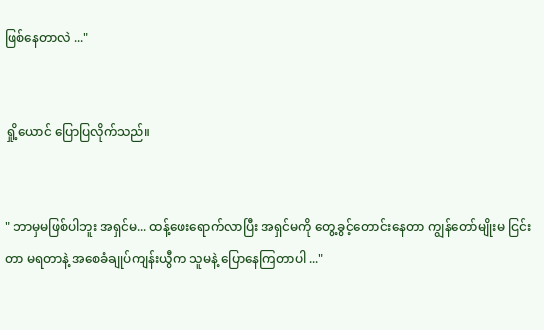ဖြစ်နေတာလဲ ..."


ရှို့ယောင် ပြောပြလိုက်သည်။


" ဘာမှမဖြစ်ပါဘူး အရှင်မ... ထန့်ဖေးရောက်လာပြီး အရှင်မကို တွေ့ခွင့်တောင်းနေတာ ကျွန်တော်မျိုးမ ငြင်းတာ မရတာနဲ့ အစေခံချုပ်ကျန်းယွီက သူမနဲ့ ပြောနေကြတာပါ ..."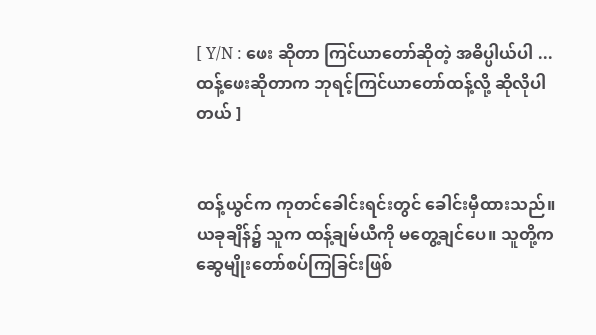[ Y/N : ဖေး ဆိုတာ ကြင်ယာတော်ဆိုတဲ့ အဓိပ္ပါယ်ပါ ... ထန့်ဖေးဆိုတာက ဘုရင့်ကြင်ယာတော်ထန့်လို့ ဆိုလိုပါတယ် ]


ထန့်ယွင်က ကုတင်ခေါင်းရင်းတွင် ခေါင်းမှီထားသည်။ ယခုချိန်၌ သူက ထန့်ချမ်ယီကို မတွေ့ချင်ပေ။ သူတို့က ဆွေမျိုးတော်စပ်ကြခြင်းဖြစ်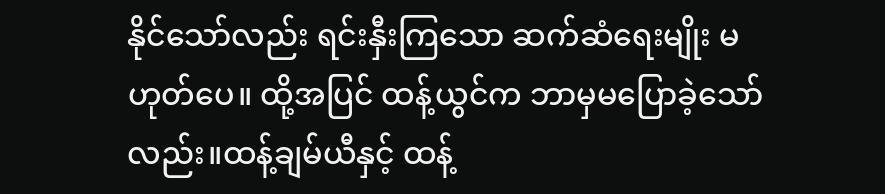နိုင်သော်လည်း ရင်းနှီးကြသော ဆက်ဆံရေးမျိုး မဟုတ်ပေ။ ထို့အပြင် ထန့်ယွင်က ဘာမှမပြောခဲ့သော်လည်း။ထန့်ချမ်ယီနှင့် ထန့်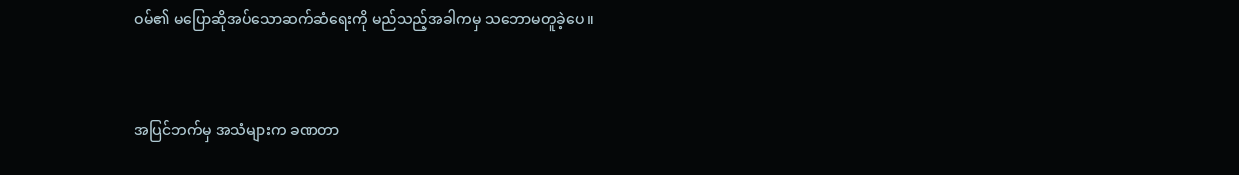ဝမ်၏ မပြောဆိုအပ်သောဆက်ဆံရေးကို မည်သည့်အခါကမှ သဘောမတူခဲ့ပေ။


အပြင်ဘက်မှ အသံများက ခဏတာ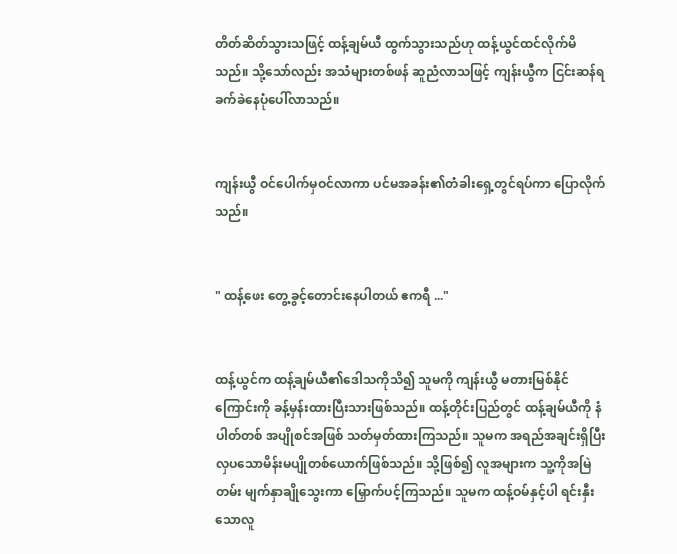တိတ်ဆိတ်သွားသဖြင့် ထန့်ချမ်ယီ ထွက်သွားသည်ဟု ထန့်ယွင်ထင်လိုက်မိသည်။ ‌သို့သော်လည်း အသံများတစ်ဖန် ဆူညံလာသဖြင့် ကျန်းယွီက ငြင်းဆန်ရ ခက်ခဲနေပုံပေါ်လာသည်။


ကျန်းယွီ ဝင်ပေါက်မှဝင်လာကာ ပင်မအခန်း၏တံခါးရှေ့တွင်ရပ်ကာ ပြောလိုက်သည်။


" ထန့်ဖေး တွေ့ခွင့်တောင်းနေပါတယ် ဧကရီ ..."


ထန့်ယွင်က ထန့်ချမ်ယီ၏ဒေါသကိုသိ၍ သူမကို ကျန်းယွီ မတားမြစ်နိုင်ကြောင်းကို ခန့်မှန်းထားပြီးသားဖြစ်သည်။ ထန့်တိုင်းပြည်တွင် ထန့်ချမ်ယီကို နံပါတ်တစ် အပျိုစင်အဖြစ် သတ်မှတ်ထားကြသည်။ သူမက အရည်အချင်းရှိပြီး လှပသောမိန်းမပျိုတစ်ယောက်ဖြစ်သည်။ သို့ဖြစ်၍ လူအများက သူ့ကိုအမြဲတမ်း မျက်နှာချိုသွေးကာ မြှောက်ပင့်ကြသည်။ သူမက ထန့်ဝမ်နှင့်ပါ ရင်းနှီးသောလူ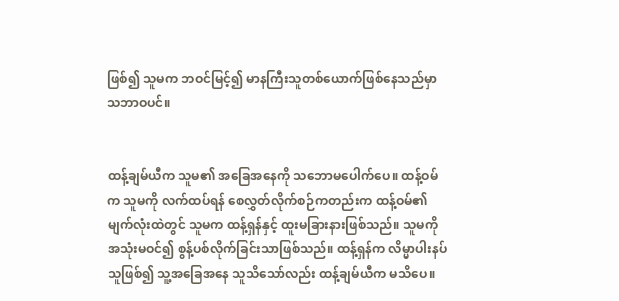ဖြစ်၍ သူမက ဘဝင်မြင့်၍ မာနကြီးသူတစ်ယောက်ဖြစ်နေသည်မှာ သဘာဝပင်။


ထန့်ချမ်ယီက သူမ၏ အခြေအနေကို သဘောမပေါက်ပေ။ ထန့်ဝမ်က သူမကို လက်ထပ်ရန် စေလွှတ်လိုက်စဉ်ကတည်းက ထန့်ဝမ်၏မျက်လုံးထဲတွင် သူမက ထန့်ရှန်နှင့် ထူးမခြားနားဖြစ်သည်။ သူမကို အသုံးမဝင်၍ စွန့်ပစ်လိုက်ခြင်းသာဖြစ်သည်။ ထန့်ရှန်က လိမ္မာပါးနပ်သူဖြစ်၍ သူ့အခြေအနေ သူသိသော်လည်း ထန့်ချမ်ယီက မသိပေ။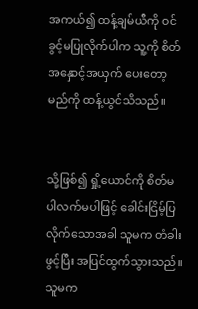အကယ်၍ ထန့်ချမ်ယီကို ဝင်ခွင့်မပြုလိုက်ပါက သူ့ကို စိတ်အနှောင့်အယှက် ပေးတော့မည်ကို ထန့်ယွင်သိသည်။


သို့ဖြစ်၍ ရှို့ယောင်ကို စိတ်မပါလက်မပါဖြင့် ခေါင်းငြိမ့်ပြလိုက်သောအခါ သူမက တံခါးဖွင့်ပြီး အပြင်ထွက်သွားသည်။ သူမက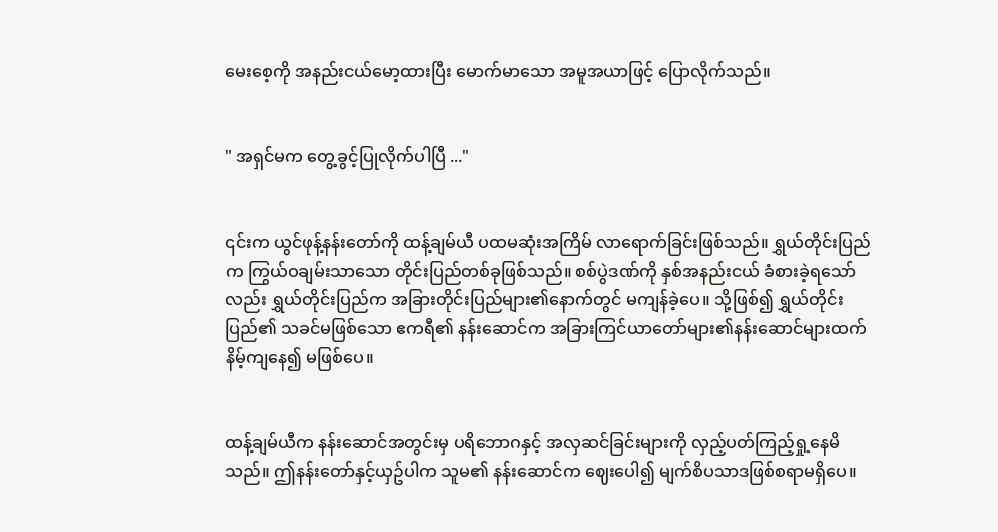မေးစေ့ကို အနည်းငယ်မော့ထားပြီး မောက်မာသော အမူအယာဖြင့် ပြောလိုက်သည်။


" အရှင်မက တွေ့ခွင့်ပြုလိုက်ပါပြီ ..."


၎င်းက ယွင်ဖုန့်နန်းတော်ကို ထန့်ချမ်ယီ ပထမဆုံးအကြိမ် လာရောက်ခြင်းဖြစ်သည်။ ရွှယ်တိုင်းပြည်က ကြွယ်ဝချမ်းသာသော တိုင်းပြည်တစ်ခုဖြစ်သည်။ စစ်ပွဲဒဏ်ကို နှစ်အနည်းငယ် ခံစားခဲ့‌ရသော်လည်း ရွှယ်တိုင်းပြည်က အခြားတိုင်းပြည်များ၏နောက်တွင် မကျန်ခဲ့ပေ။ သို့ဖြစ်၍ ရွှယ်တိုင်းပြည်၏ သခင်မဖြစ်သော ဧကရီ၏ နန်းဆောင်က အခြားကြင်ယာတော်များ၏နန်းဆောင်များထက် နိမ့်ကျနေ၍ မဖြစ်ပေ။


ထန့်ချမ်ယီက နန်းဆောင်အတွင်းမှ ပရိဘောဂနှင့် အလှဆင်ခြင်းများကို လှည့်ပတ်ကြည့်ရှု့နေမိသည်။ ဤနန်းတော်နှင့်ယှဥ်ပါက သူမ၏ နန်းဆောင်က ဈေးပေါ၍ မျက်စိပသာဒဖြစ်စရာမရှိပေ။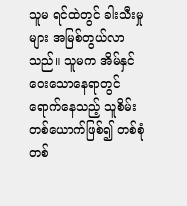သူမ ရင်ထဲတွင် ခါးသီးမှုများ အမြစ်တွယ်လာသည်။ သူမက အိမ်နှင်ဝေးသောနေရာတွင် ရောက်နေသည့် သူစိမ်းတစ်ယောက်ဖြစ်၍ တစ်စုံတစ်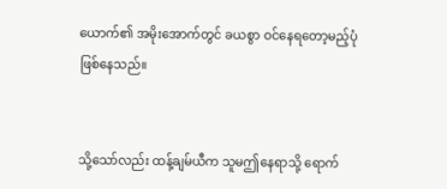ယောက်၏ အမိုးအောက်တွင် ခယစွာ ဝင်နေရတော့မည့်ပုံဖြစ်နေသည်။


သို့သော်လည်း ထန့်ချမ်ယီက သူမဤနေရာသို့ ရောက်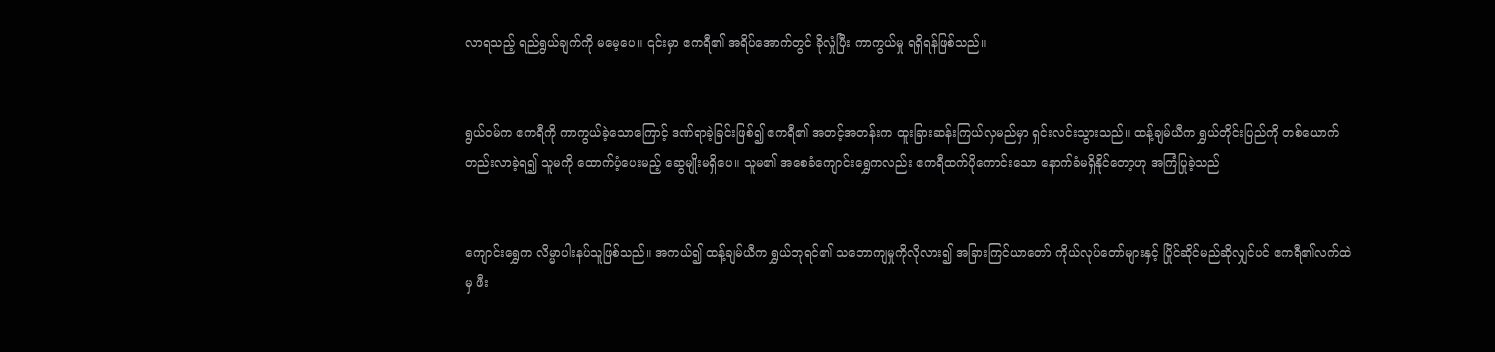လာရသည့် ရည်ရွယ်ချက်ကို မမေ့ပေ။ ၎င်းမှာ ဧကရီ၏ အရိပ်အောက်တွင် ခိုလှုံပြီး ကာကွယ်မှု ရရှိရန်ဖြစ်သည်။


ရွယ်ဝမ်က ဧကရီကို ကာကွယ်‌ခဲ့သောကြောင့် ဒဏ်ရာခဲ့ခြင်းဖြစ်၍ ဧကရီ၏ အတင့်အတန်းက ထူးခြားဆန်းကြယ်လှမည်မှာ ရှင်းလင်းသွားသည်။ ထန့်ချမ်ယီက ရွှယ်တိုင်းပြည်ကို တစ်ယောက်တည်းလာခဲ့ရ၍ သူမကို ထောက်ပံ့ပေးမည့် ဆွေမျိုးမရှိပေ။ သူမ၏ အစေခံကျောင်းရွှေကလည်း ဧကရီထက်‌ပိုကောင်းသော နောက်ခံမရှိနိုင်တော့ဟု အကြံပြုခဲ့သည်


ကျောင်းရွှေက လိမ္မာပါးနပ်သူဖြစ်သည်။ အကယ်၍ ထန့်ချမ်ယီက ရွှယ်ဘုရင်၏ သဘောကျမှုကိုလိုလား၍ အခြားကြင်ယာတော် ကိုယ်လုပ်တော်များနှင့် ပြိုင်ဆိုင်မည်ဆိုလျှင်ပင် ဧကရီ၏လက်ထဲမှ ဖီး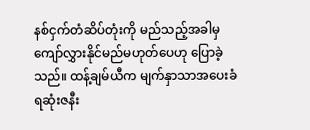နစ်ငှက်တံဆိပ်တုံးကို မည်သည့်အခါမှ ကျော်လွှားနိုင်မည်မဟုတ်ပေဟု ပြောခဲ့သည်။ ထန့်ချမ်ယီက မျက်နှာသာအပေးခံရဆုံးဇနီး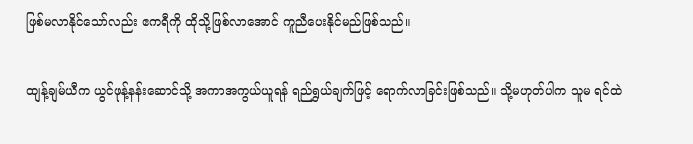ဖြစ်မလာနိုင်သော်လည်း ဧကရီကို ထိုသို့ဖြစ်လာအောင် ကူညီပေးနိုင်မည်ဖြစ်သည်။


ထျန့်ချမ်ယီက ယွင်ဖုန့်နန်းဆောင်သို့ အကာအကွယ်ယူရန် ရည်ရွှယ်ချက်ဖြင့် ရောက်လာခြင်းဖြစ်သည်။ သို့မဟုတ်ပါက သူမ ရင်ထဲ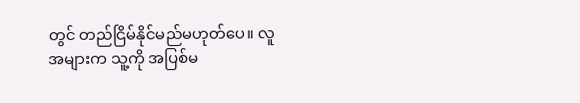တွင် တည်ငြိမ်နိုင်မည်မဟုတ်ပေ။ လူအများက သူ့ကို အပြစ်မ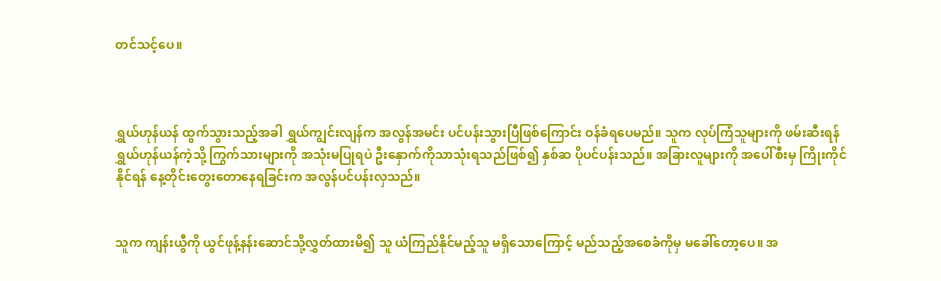တင်သင့်ပေ။



ရွှယ်ဟုန်ယန် ထွက်သွားသည့်အခါ ရွှယ်ကျွင်းလျန်က အလွန်အမင်း ပင်ပန်းသွားပြီဖြစ်ကြောင်း ဝန်ခံရပေမည်။ သူက လုပ်ကြံသူများကို ဖမ်းဆီးရန် ရွှယ်ဟုန်ယန်ကဲ့သို့ ကြွက်သားများကို အသုံးမပြုရပဲ ဦးနှောက်ကိုသာသုံးရသည်ဖြစ်၍ နှစ်ဆ ပိုပင်ပန်းသည်။ အခြားလူများကို အပေါ်စီးမှ ကြိုးကိုင်နိုင်ရန် နေ့တိုင်းတွေးတောနေရခြင်းက အလွန်ပင်ပန်းလှသည်။


သူက ကျန်းယွီကို ယွင်ဖုန့်နန်းဆောင်သို့လွှတ်ထားမိ၍ သူ ယံကြည်နိုင်မည့်သူ မရှိသောကြောင့် မည်သည့်အစေခံကိုမှ မခေါ်တော့ပေ။ အ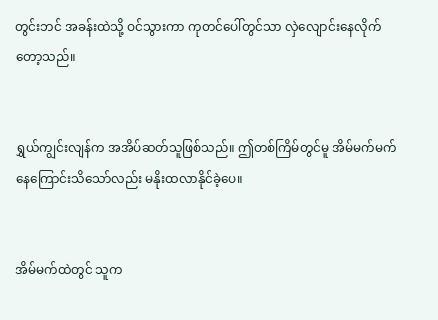တွင်းဘင် အခန်းထဲသို့ ဝင်သွားကာ ကုတင်ပေါ်တွင်သာ လှဲလျောင်းနေလိုက်တော့သည်။


ရွှယ်ကျွင်းလျန်က အအိပ်ဆတ်သူဖြစ်သည်။ ဤတစ်ကြိမ်တွင်မူ အိမ်မက်မက်နေကြောင်းသိသော်လည်း မနိုးထလာနိုင်ခဲ့ပေ။


အိမ်မက်ထဲတွင် သူက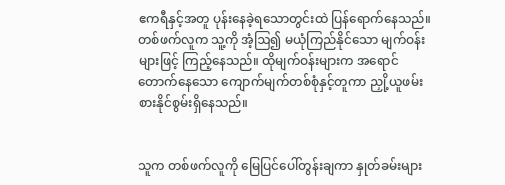ဧကရီနှင့်အတူ ပုန်းနေခဲ့ရသောတွင်းထဲ ပြန်ရောက်နေသည်။ တစ်ဖက်လူက သူ့ကို အံ့ဩ၍ မယုံကြည်နိုင်သော မျက်ဝန်းများဖြင့် ကြည့်နေသည်။ ထိုမျက်ဝန်းများက အရောင်တောက်နေသော ကျောက်မျက်တစ်စုံနှင့်တူကာ ညှို့ယူဖမ်းစားနိုင်စွမ်းရှိနေသည်။


သူက တစ်ဖက်လူကို မြေပြင်ပေါ်တွန်းချကာ နှုတ်ခမ်းများ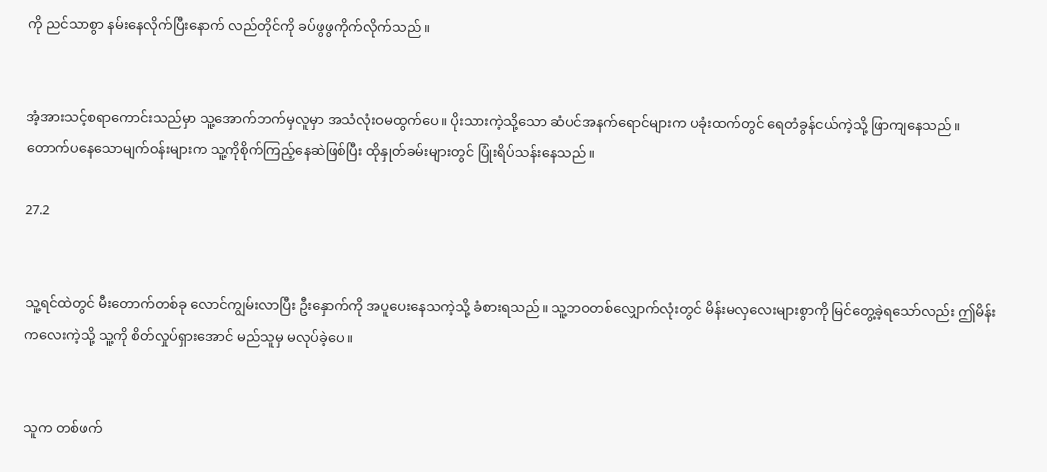ကို ညင်သာစွာ နမ်းနေလိုက်ပြီး‌‌နောက် လည်တိုင်ကို ခပ်ဖွဖွကိုက်လိုက်သည်။


အံ့အားသင့်စရာကောင်းသည်မှာ သူ့အောက်ဘက်မှလူမှာ အသံလုံးဝမထွက်ပေ။ ပိုးသားကဲ့သို့သော ဆံပင်အနက်ရောင်များက ပခုံးထက်တွင် ရေတံခွန်ငယ်ကဲ့သို့ ဖြာကျနေသည်။ တောက်ပနေသောမျက်ဝန်းများက သူ့ကိုစိုက်ကြည့်နေဆဲဖြစ်ပြီး ထိုနှုတ်ခမ်းများတွင် ပြုံးရိပ်သန်းနေသည်။

27.2


သူ့ရင်ထဲတွင် မီးတောက်တစ်ခု လောင်ကျွမ်းလာပြီး ဦးနှောက်ကို အပူပေးနေသကဲ့သို့ ခံစားရသည်။ သူ့ဘဝတစ်လျှောက်လုံးတွင် မိန်းမလှလေးများစွာကို မြင်တွေ့ခဲ့ရသော်လည်း ဤမိန်းကလေးကဲ့သို့ သူ့ကို စိတ်လှုပ်ရှားအောင် မည်သူမှ မလုပ်ခဲ့ပေ။


သူက တစ်ဖက်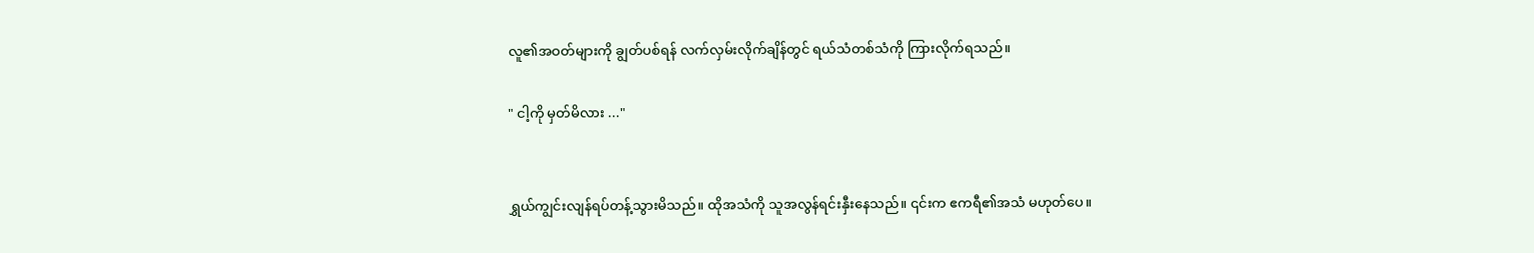လူ၏အဝတ်များကို ချွတ်ပစ်ရန် လက်လှမ်းလိုက်ချိန်တွင် ရယ်သံတစ်သံကို ကြားလိုက်ရသည်။

" ငါ့ကို မှတ်မိလား ..."


ရွှယ်ကျွင်းလျန်ရပ်တန့်သွားမိသည်။ ထိုအသံကို သူအလွန်ရင်းနှီးနေသည်။ ၎င်းက ဧကရီ၏အသံ မဟုတ်ပေ။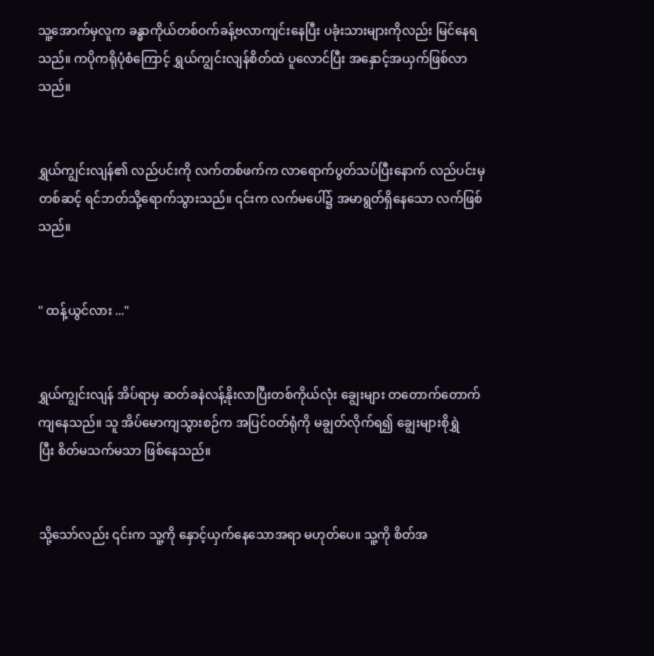သူ့အောက်မှလူက ခန္ဓာကိုယ်တစ်ဝက်ခန့်ဗလာကျင်းနေပြီး ပခုံးသားများကိုလည်း မြင်နေရသည်။ ကပိုကရိုပုံစံကြောင့် ရွှယ်ကျွင်းလျန်စိတ်ထဲ ပူလောင်ပြီး အနှောင့်အယှက်ဖြစ်လာသည်။


ရွှယ်ကျွင်းလျန်၏ လည်ပင်းကို လက်တစ်ဖက်က လာရောက်ပွတ်သပ်ပြီးနောက် လည်ပင်းမှတစ်ဆင့် ရင်ဘတ်သို့ရောက်သွားသည်။ ၎င်းက လက်မပေါ်၌ အမာရွတ်ရှိနေသော‌ လက်ဖြစ်သည်။


" ထန့်ယွင်လား ..."


ရွှယ်ကျွင်းလျန် အိပ်ရာမှ ဆတ်ခနဲလန့်နိုးလာပြီးတစ်ကိုယ်လုံး ချွေးများ တတောက်တောက်ကျနေသည်။ သူ အိပ်မောကျသွားစဉ်က အပြင်ဝတ်ရုံကို မချွတ်လိုက်ရ၍ ချွေးများစိုရွှဲပြီး ‌စိတ်မသက်မသာ ဖြစ်နေသည်။


သို့သော်လည်း ၎င်းက သူ့ကို နှောင့်ယှက်နေသောအရာ မဟုတ်ပေ။ သူ့ကို စိတ်အ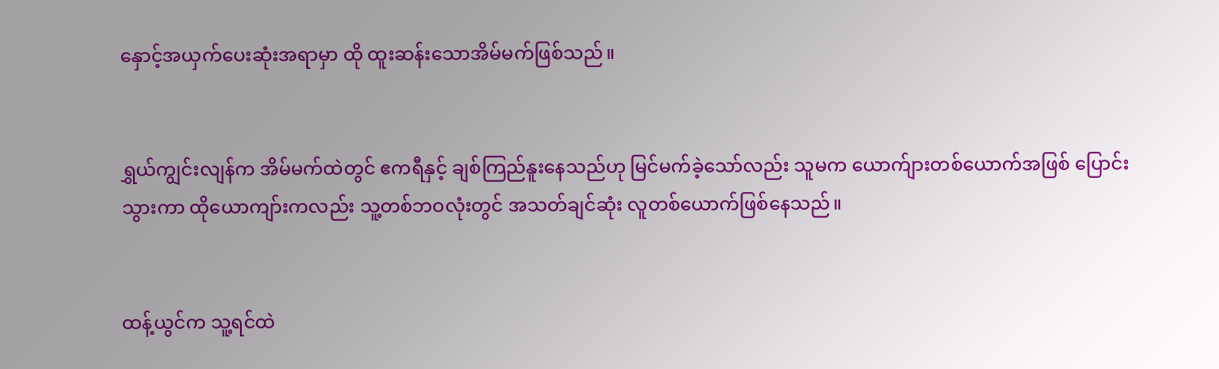နှောင့်အယှက်ပေးဆုံးအရာမှာ ထို ထူးဆန်းသောအိမ်မက်ဖြစ်သည်။


ရွှယ်ကျွင်းလျန်က အိမ်မက်ထဲတွင် ဧကရီနှင့် ချစ်ကြည်နူးနေသည်ဟု မြင်မက်ခဲ့သော်လည်း သူမက ယောက်ျားတစ်ယောက်အဖြစ် ပြောင်းသွားကာ ထိုယောကျာ်းကလည်း သူ့တစ်ဘဝလုံးတွင် အသတ်ချင်ဆုံး လူတစ်ယောက်ဖြစ်နေသည်။


ထန့်ယွင်က သူ့ရင်ထဲ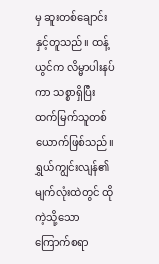မှ ဆူးတစ်ချောင်းနှင့်တူသည်။ ထန့်ယွင်က လိမ္မာပါးနပ်ကာ သစ္စာရှိပြီး ထက်မြက်သူတစ်ယောက်ဖြစ်သည်။ ရွှယ်ကျွင်းလျန်၏မျက်လုံးထဲတွင် ထိုကဲ့သို့သော ကြောက်စရာ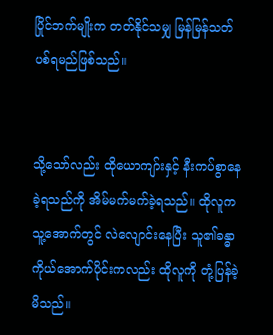ပြိုင်ဘက်မျိုးက တတ်နိုင်သမျှ မြန်မြန်သတ်ပစ်ရမည်ဖြစ်သည်။


သို့သော်လည်း ထိုယောကျာ်းနှင့် နီးကပ်စွာနေခဲ့ရသည်ကို အိမ်မက်မက်ခဲ့ရသည်။ ထိုလူက သူ့အောက်တွင် လဲလျောင်းနေပြီး သူ၏ခန္ဓာကိုယ်အောက်ပိုင်းကလည်း ထိုလူကို တုံ့ပြန်ခဲ့မိသည်။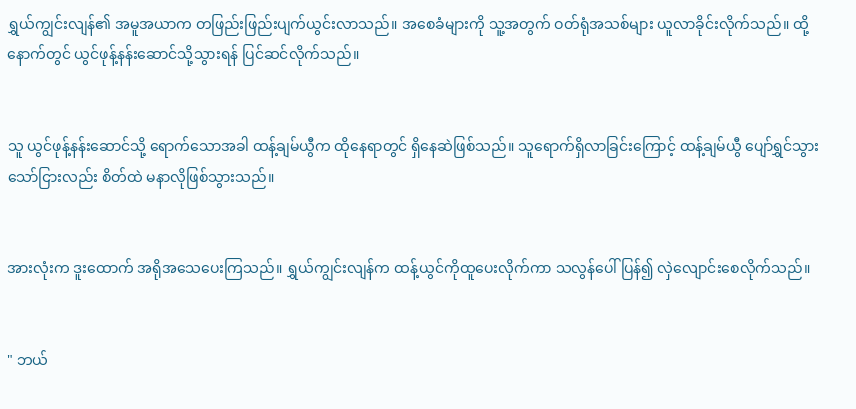ရွှယ်ကျွင်းလျန်၏ အမူအယာက တဖြည်းဖြည်းပျက်ယွင်းလာသည်။ အစေခံများကို သူ့အတွက် ဝတ်ရုံအသစ်များ ယူလာခိုင်းလိုက်သည်။ ထို့နောက်တွင် ယွင်ဖုန့်နန်းဆောင်သို့သွားရန် ပြင်ဆင်လိုက်သည်။


သူ ယွင်ဖုန့်နန်းဆောင်သို့ ရောက်သောအခါ ထန့်ချမ်ယွီက ထိုနေရာတွင် ရှိနေဆဲဖြစ်သည်။ သူရောက်ရှိလာခြင်းကြောင့် ထန့်ချမ်ယွီ ပျော်ရွှင်သွားသော်ငြားလည်း စိတ်ထဲ မနာလိုဖြစ်သွားသည်။


အားလုံးက ဒူးထောက် အရိုအသေပေးကြသည်။ ရွှယ်ကျွင်းလျန်က ထန့်ယွင်ကိုထူပေးလိုက်ကာ သလွန်ပေါ် ပြန်၍ လှဲလျောင်းစေလိုက်သည်။


" ဘယ်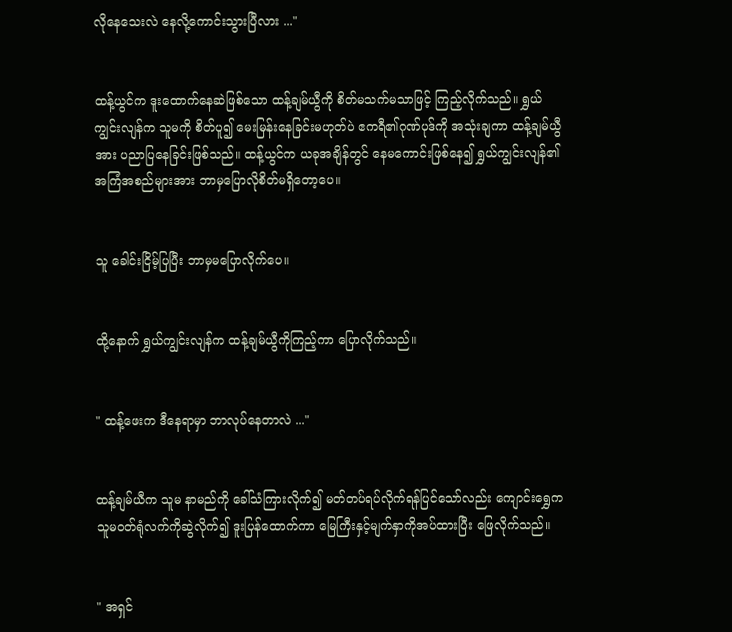လိုနေသေးလဲ နေလို့ကောင်းသွားပြီလား ..."


ထန့်ယွင်က ဒူးထောက်နေဆဲဖြစ်သော ထန့်ချမ်ယွီကို စိတ်မသက်မသာဖြင့် ကြည့်လိုက်သည်။ ရွှယ်ကျွင်းလျန်က သူမကို စိတ်ပူ၍ မေးမြန်းနေခြင်းမဟုတ်ပဲ ဧကရီ၏ဂုဏ်ပုဒ်ကို အသုံးချကာ ထန့်ချမ်ယွီအား ပညာ‌ပြနေခြင်းဖြစ်သည်။ ထန့်ယွင်က ယခုအချိန်တွင် နေမကောင်းဖြစ်နေ၍ ရွှယ်ကျွင်းလျန်၏ အကြံအစည်များအား ဘာမှပြောလိုစိတ်မရှိတော့ပေ။


သူ ခေါင်းငြိမ့်ပြပြီး ဘာမှမပြောလိုက်ပေ။


ထို့နောက် ရွှယ်ကျွင်းလျန်က ထန့်ချမ်ယွီကိုကြည့်ကာ ပြောလိုက်သည်။


" ထန့်ဖေးက ဒီနေရာမှာ ဘာလုပ်နေတာလဲ ..."


ထန့်ချမ်ယီက သူမ နာမည်ကို ခေါ်သံကြားလိုက်၍ မတ်တပ်ရပ်လိုက်ရန်ပြင်သော်လည်း ကျောင်းရွှေက သူမဝတ်ရုံလက်ကိုဆွဲလိုက်၍ ဒူးပြန်ထောက်ကာ မြေကြီးနှင့်မျက်နှာကိုအပ်ထားပြီး ဖြေလိုက်သည်။


" အရှင်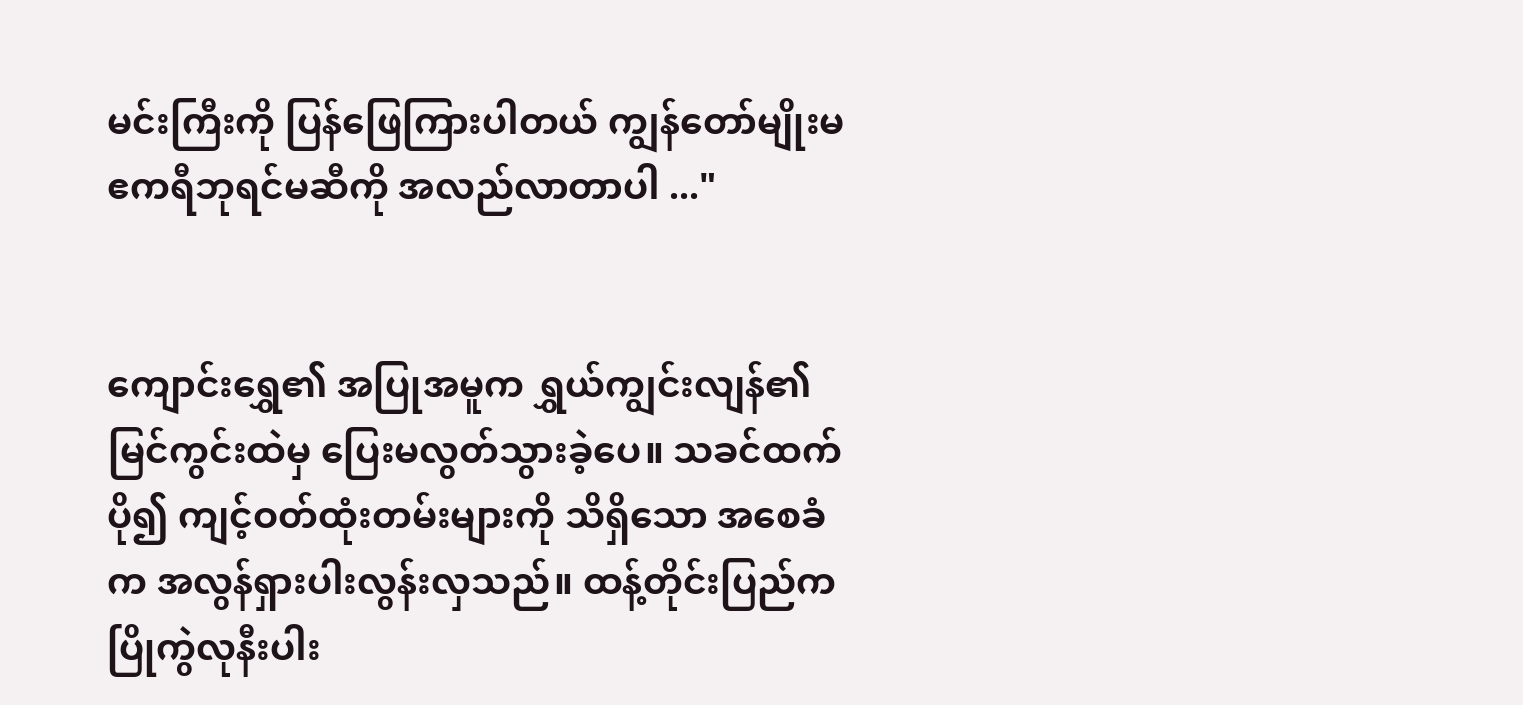မင်းကြီးကို ပြန်ဖြေကြားပါတယ် ကျွန်တော်မျိုးမ ဧကရီဘုရင်မဆီကို အလည်လာတာပါ ..."


ကျောင်းရွှေ၏ အပြုအမူက ရွှယ်ကျွင်းလျန်၏ မြင်ကွင်းထဲမှ ပြေးမလွတ်သွားခဲ့ပေ။ သခင်ထက်ပို၍ ကျင့်ဝတ်ထုံးတမ်းများကို သိရှိသော အစေခံက အလွန်ရှားပါးလွန်းလှသည်။ ထန့်တိုင်းပြည်က ပြိုကွဲလုနီးပါး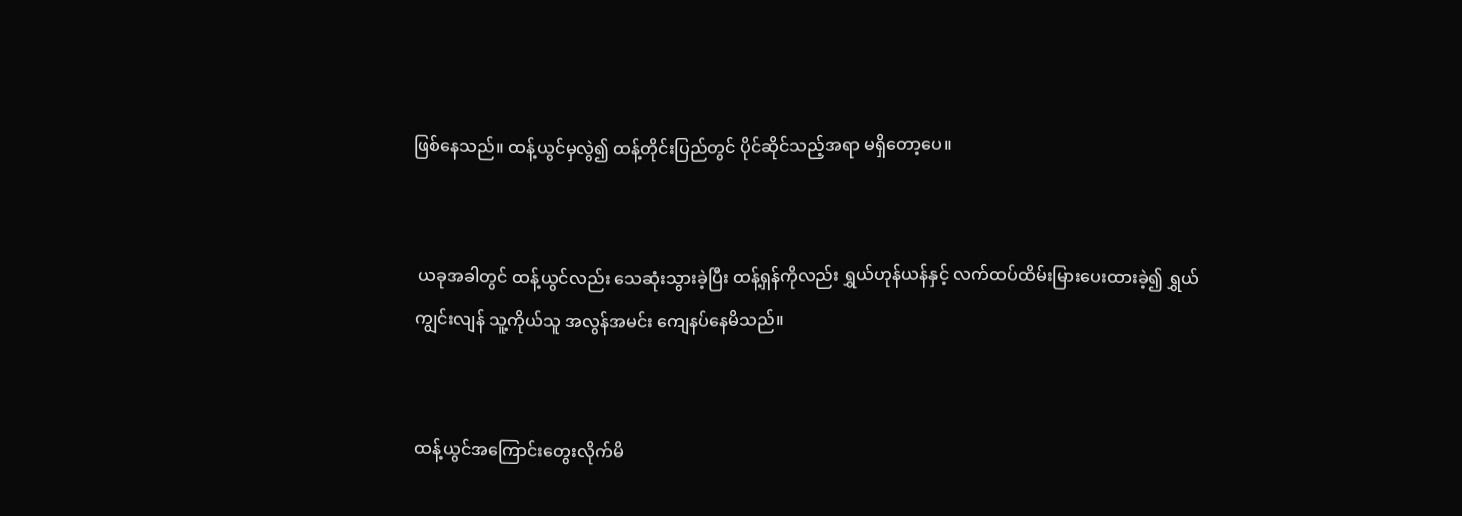ဖြစ်နေသည်။ ထန့်ယွင်မှလွဲ၍ ထန့်တိုင်းပြည်တွင် ပိုင်ဆိုင်သည့်အရာ မရှိတော့ပေ။


 ယခုအခါတွင် ထန့်ယွင်လည်း သေဆုံးသွားခဲ့ပြီး ထန့်ရှန်ကိုလည်း ရွှယ်ဟုန်ယန်နှင့် လက်ထပ်ထိမ်းမြားပေးထားခဲ့၍ ရွှယ်ကျွင်းလျန် သူ့ကိုယ်သူ အလွန်အမင်း ကျေနပ်နေမိသည်။


ထန့်ယွင်အကြောင်းတွေးလိုက်မိ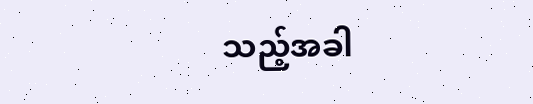သည့်အခါ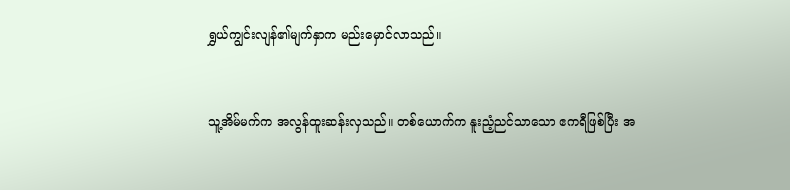ရွှယ်ကျွင်းလျန်၏မျက်နှာက မည်းမှောင်လာသည်။


သူ့အိမ်မက်က အလွန်ထူးဆန်းလှသည်။ တစ်ယောက်က နူးညံ့ညင်သာသော ဧကရီဖြစ်ပြီး အ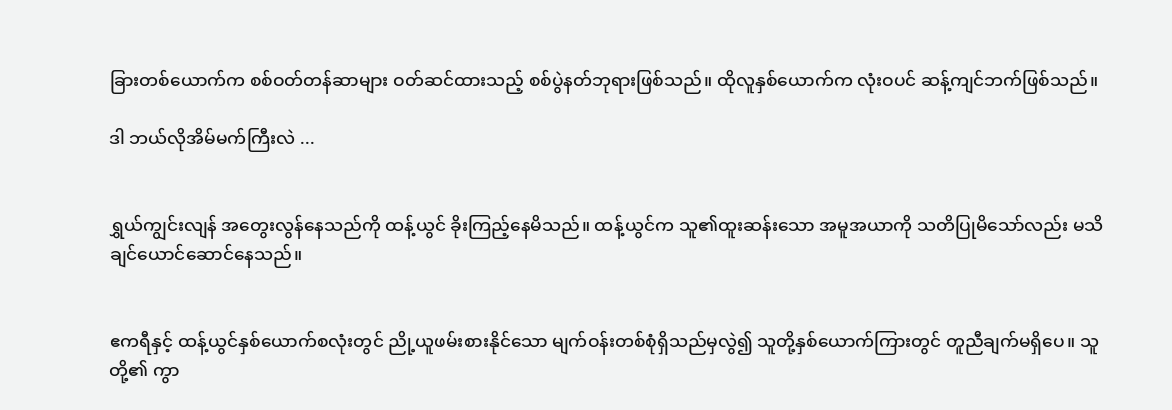ခြားတစ်ယောက်က စစ်ဝတ်တန်ဆာများ ဝတ်ဆင်ထားသည့် စစ်ပွဲနတ်ဘုရားဖြစ်သည်။ ထိုလူနှစ်ယောက်က လုံးဝပင် ဆန့်ကျင်ဘက်ဖြစ်သည်။

ဒါ ဘယ်လိုအိမ်မက်ကြီးလဲ ...


ရွှယ်ကျွင်းလျန် အတွေးလွန်နေသည်ကို ထန့်ယွင် ခိုးကြည့်နေမိသည်။ ထန့်ယွင်က သူ၏ထူးဆန်းသော အမူအယာကို သတိပြုမိသော်လည်း မသိချင်ယောင်ဆောင်နေသည်။


ဧကရီနှင့် ထန့်ယွင်နှစ်ယောက်စလုံးတွင် ညို့ယူဖမ်းစားနိုင်သော မျက်ဝန်းတစ်စုံရှိသည်မှလွဲ၍ သူတို့နှစ်ယောက်ကြားတွင် တူညီချက်မရှိပေ။ သူတို့၏ ကွာ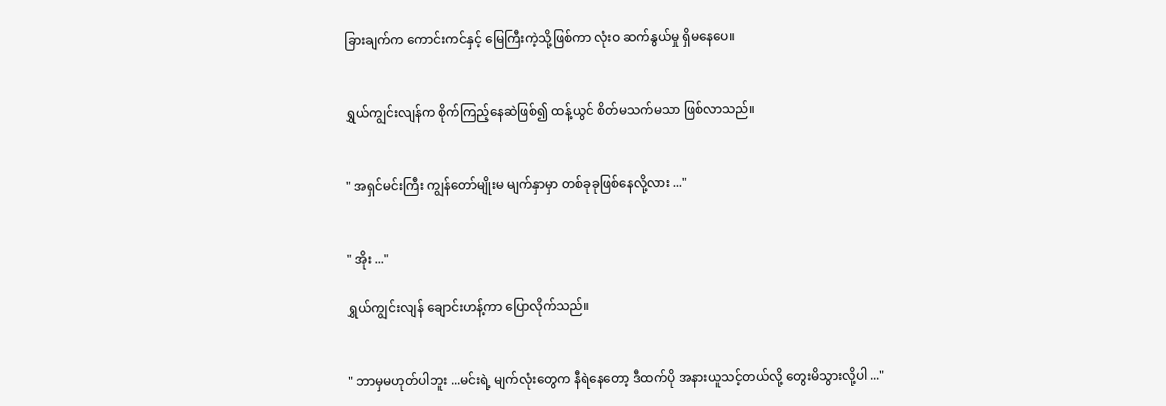ခြားချက်က ကောင်းကင်နှင့် မြေကြီးကဲ့သို့ဖြစ်ကာ လုံးဝ ဆက်နွယ်မှု ရှိမနေပေ။


ရွှယ်ကျွင်းလျန်က စိုက်ကြည့်နေဆဲဖြစ်၍ ထန့်ယွင် စိတ်မသက်မသာ ဖြစ်လာသည်။


" အရှင်မင်းကြီး ကျွန်တော်မျိုးမ မျက်နှာမှာ တစ်ခုခုဖြစ်နေလို့လား ..."


" အိုး ..."

ရွှယ်ကျွင်းလျန် ချောင်းဟန့်ကာ ပြောလိုက်သည်။


" ဘာမှမဟုတ်ပါဘူး ...မင်းရဲ့ မျက်လုံးတွေက နီရဲနေတော့ ဒီထက်ပို အနားယူသင့်တယ်လို့ တွေးမိသွားလို့ပါ ..."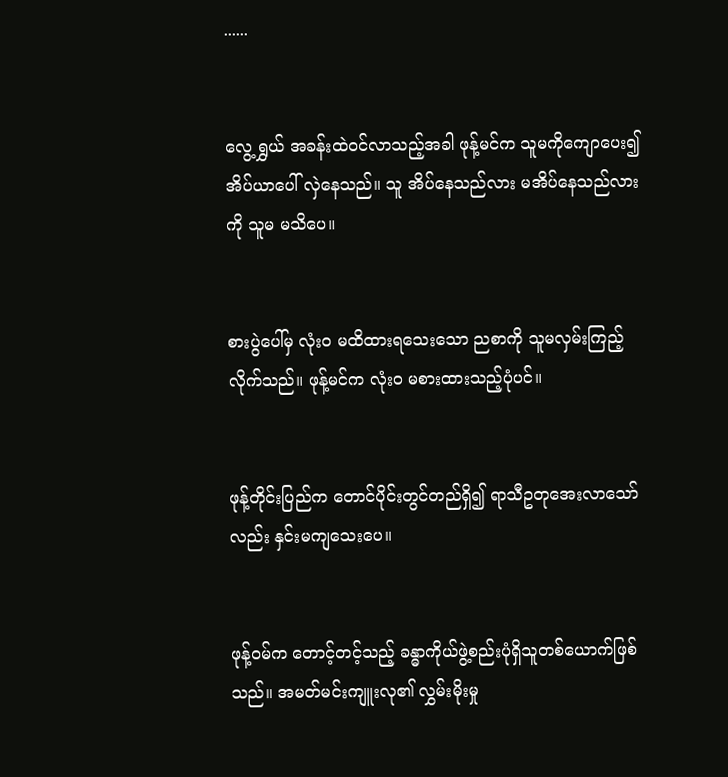......


လွေ့ရွှယ် အခန်းထဲဝင်လာသည့်အခါ ဖုန့်မင်က သူမကိုကျောပေး၍ အိပ်ယာပေါ် လှဲနေသည်။ သူ အိပ်နေသည်လား မအိပ်နေသည်လားကို သူမ မသိပေ။


စားပွဲပေါ်မှ လုံးဝ မထိထားရသေးသော ညစာကို သူမလှမ်းကြည့်လိုက်သည်။ ဖုန့်မင်က လုံးဝ မစားထားသည့်ပုံပင်။


ဖုန့်တိုင်းပြည်က တောင်ပိုင်းတွင်တည်ရှိ၍ ‌ရာသီဥတုအေးလာသော်လည်း နှင်းမကျသေးပေ။


ဖုန့်ဝမ်က တောင့်တင့်သည့် ခန္ဓာကိုယ်ဖွဲ့စည်းပုံရှိသူတစ်ယောက်ဖြစ်သည်။ အမတ်မင်းကျူးလု၏ လွှမ်းမိုးမှု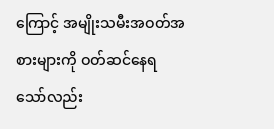ကြောင့် အမျိုးသမီးအဝတ်အစားများကို ဝတ်ဆင်နေရသော်လည်း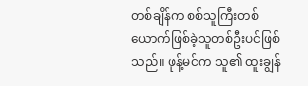တစ်ချိန်က စစ်သူကြီးတစ်ယောက်ဖြစ်ခဲ့သူတစ်ဦးပင်ဖြစ်သည်။ ဖုန့်မင်က သူ၏ ထူးချွန်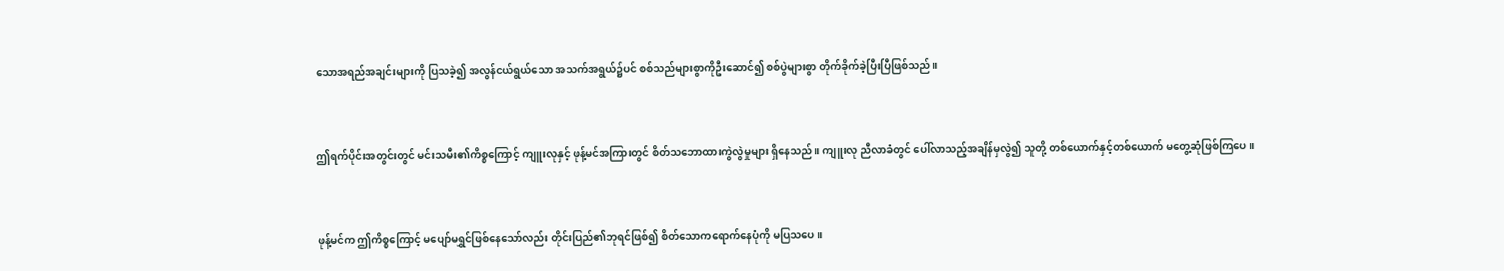သောအရည်အချင်းများကို ပြသခဲ့၍ အလွန်ငယ်ရွယ်သော အသက်အရွယ်၌ပင် စစ်သည်များစွာကိုဦးဆောင်၍ စစ်ပွဲများစွာ တိုက်ခိုက်ခဲ့ပြီးပြီဖြစ်သည်။


ဤရက်ပိုင်းအတွင်းတွင် မင်းသမီး၏ကိစ္စကြောင့် ကျူးလုနှင့် ဖုန့်မင်အကြားတွင် စိတ်သဘောထားကွဲလွဲမှုများ ရှိနေသည်။ ကျူးလု ညီလာခံတွင် ပေါ်လာသည့်အချိန်မှလွဲ၍ သူတို့ တစ်ယောက်နှင့်တစ်ယောက် မတွေ့ဆုံဖြစ်ကြပေ။


ဖုန့်မင်က ဤကိစ္စကြောင့် မပျော်မရွှင်ဖြစ်နေသော်လည်း တိုင်းပြည်၏ဘုရင်ဖြစ်၍ စိတ်သောကရောက်နေပုံကို မပြသပေ။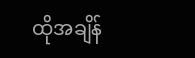ထိုအချိန်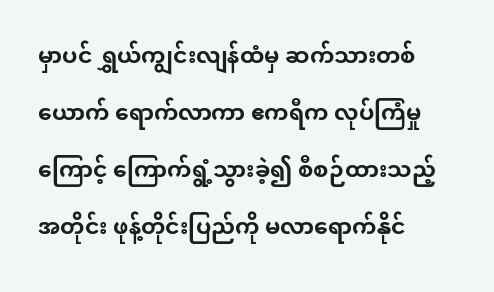မှာပင် ရွှယ်ကျွင်းလျန်ထံမှ ဆက်သားတစ်ယောက် ရောက်လာကာ ဧကရီက လုပ်ကြံမှုကြောင့် ကြောက်ရွံ့သွားခဲ့၍ စီစဉ်ထားသည့်အတိုင်း ဖုန့်တိုင်းပြည်ကို မလာရောက်နိုင်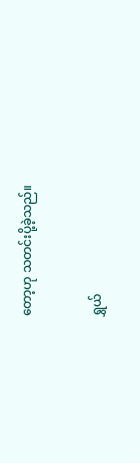တော့ဟု သတင်းပို့ခဲ့သည်။


ရွှယ်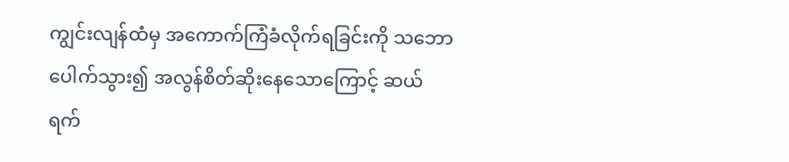ကျွင်းလျန်ထံမှ အကောက်ကြံခံလိုက်ရခြင်းကို သဘောပေါက်သွား၍ အလွန်စိတ်ဆိုးနေသောကြောင့် ဆယ်ရက်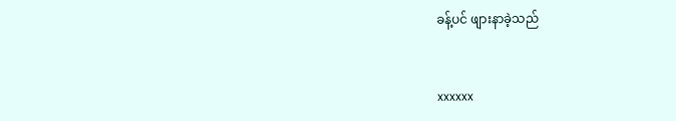ခန့်ပင် ဖျားနာခဲ့သည်


xxxxxx